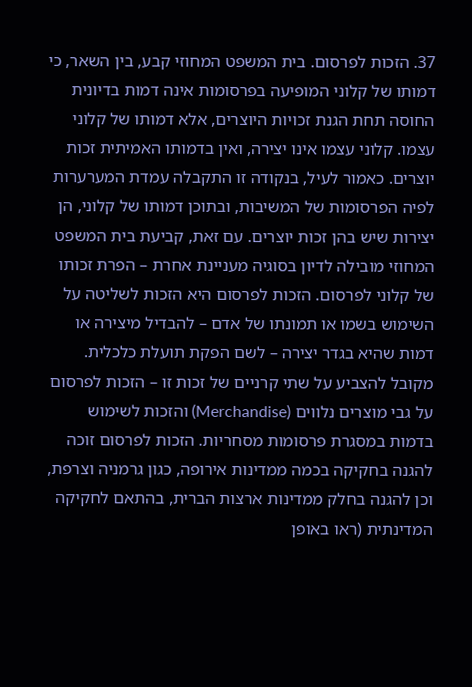37. הזכות לפרסום. בית המשפט המחוזי קבע, בין השאר, כי דמותו של קלוני המופיעה בפרסומות אינה דמות בדיונית החוסה תחת הגנת זכויות היוצרים, אלא דמותו של קלוני עצמו. קלוני עצמו אינו יצירה, ואין בדמותו האמיתית זכות יוצרים. כאמור לעיל, בנקודה זו התקבלה עמדת המערערות לפיה הפרסומות של המשיבות, ובתוכן דמותו של קלוני, הן יצירות שיש בהן זכות יוצרים. עם זאת, קביעת בית המשפט המחוזי מובילה לדיון בסוגיה מעניינת אחרת – הפרת זכותו של קלוני לפרסום. הזכות לפרסום היא הזכות לשליטה על השימוש בשמו או תמונתו של אדם – להבדיל מיצירה או דמות שהיא בגדר יצירה – לשם הפקת תועלת כלכלית. מקובל להצביע על שתי קרניים של זכות זו – הזכות לפרסום על גבי מוצרים נלווים (Merchandise) והזכות לשימוש בדמות במסגרת פרסומות מסחריות. הזכות לפרסום זוכה להגנה בחקיקה בכמה ממדינות אירופה, כגון גרמניה וצרפת, וכן להגנה בחלק ממדינות ארצות הברית, בהתאם לחקיקה המדינתית (ראו באופן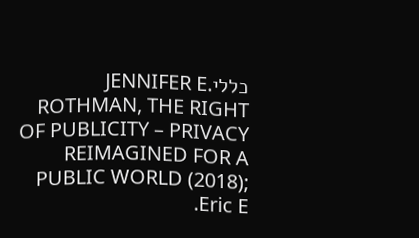כלליJENNIFER E. ROTHMAN, THE RIGHT OF PUBLICITY – PRIVACY REIMAGINED FOR A PUBLIC WORLD (2018); Eric E.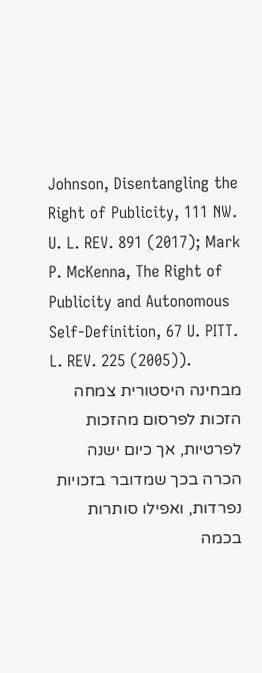Johnson, Disentangling the Right of Publicity, 111 NW. U. L. REV. 891 (2017); Mark P. McKenna, The Right of Publicity and Autonomous Self-Definition, 67 U. PITT. L. REV. 225 (2005)).
מבחינה היסטורית צמחה הזכות לפרסום מהזכות לפרטיות, אך כיום ישנה הכרה בכך שמדובר בזכויות נפרדות, ואפילו סותרות בכמה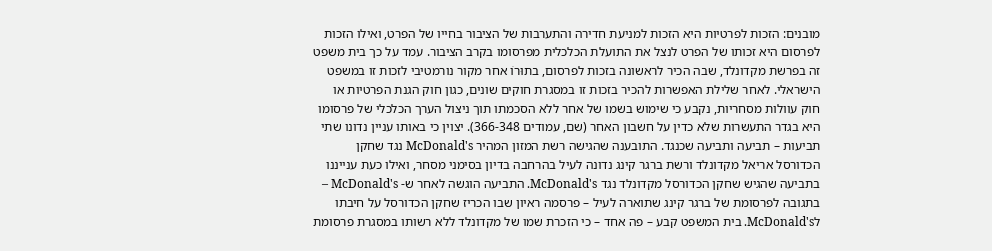מובנים: הזכות לפרטיות היא הזכות למניעת חדירה והתערבות של הציבור בחייו של הפרט, ואילו הזכות לפרסום היא זכותו של הפרט לנצל את התועלת הכלכלית מפרסומו בקרב הציבור. עמד על כך בית משפט זה בפרשת מקדונלד, שבה הכיר לראשונה בזכות לפרסום, בתוּרוֹ אחר מקור נורמטיבי לזכות זו במשפט הישראלי. לאחר שלילת האפשרות להכיר בזכות זו במסגרת חוקים שונים, כגון חוק הגנת הפרטיות או חוק עוולות מסחריות, נקבע כי שימוש בשמו של אחר ללא הסכמתו תוך ניצול הערך הכלכלי של פרסומו היא בגדר התעשרות שלא כדין על חשבון האחר (שם, עמודים 366-348). יצוין כי באותו עניין נדונו שתי תביעות – תביעה ותביעה שכנגד. התובענה שהגישה רשת המזון המהיר McDonald's נגד שחקן הכדורסל אריאל מקדונלד ורשת ברגר קינג נדונה לעיל בהרחבה בדיון בסימני מסחר, ואילו כעת ענייננו בתביעה שהגיש שחקן הכדורסל מקדונלד נגד McDonald's. התביעה הוגשה לאחר ש- McDonald's – בתגובה לפרסומת של ברגר קינג שתוארה לעיל – פרסמה ראיון שבו הכריז שחקן הכדורסל על חיבתו לMcDonald's. בית המשפט קבע – פה אחד – כי הזכרת שמו של מקדונלד ללא רשותו במסגרת פרסומת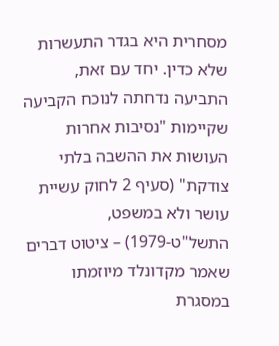מסחרית היא בגדר התעשרות שלא כדין. יחד עם זאת, התביעה נדחתה לנוכח הקביעה שקיימות "נסיבות אחרות העושות את ההשבה בלתי צודקת" (סעיף 2 לחוק עשיית עושר ולא במשפט, התשל"ט-1979) – ציטוט דברים שאמר מקדונלד מיוזמתו במסגרת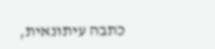כתבה עיתונאית,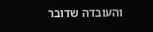והעובדה שדובר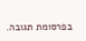בפרסומת תגובה.